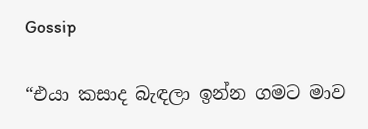Gossip

“එයා කසාද බැඳලා ඉන්න ගමට මාව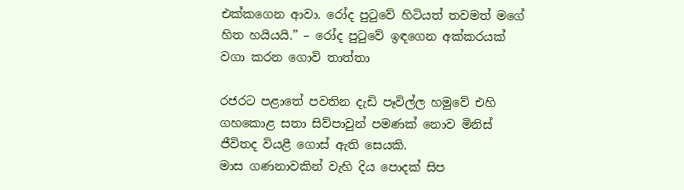එක්කගෙන ආවා. රෝද පුටුවේ හිටියත් තවමත් මගේ හිත හයියයි.” – රෝද පුටුවේ ඉඳගෙන අක්කරයක් වගා කරන ගොවි තාත්තා

රජරට පළාතේ පවතින දැඩි පෑවිල්ල හමුවේ එහි ගහකොළ සතා සිව්පාවුන් පමණක් නොව මිනිස් ජීවිතද වියළී ගොස් ඇති සෙයකි.
මාස ගණනාවකින් වැහි දිය පොදක් සිප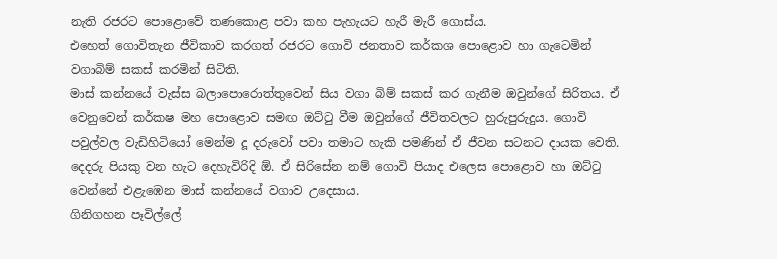නැති රජරට පොළොවේ තණකොළ පවා කහ පැහැයට හැරී මැරී ‍ගොස්ය.
එහෙත් ගොවිතැන ජීවිකාව කරගත් රජරට ගොවි ජනතාව කර්කශ පොළොව හා ගැටෙමින් වගාබිම් සකස් කරමින් සිටිති.
මාස් කන්නයේ වැස්ස බලාපො‍රොත්තුවෙන් සිය වගා බිම් සකස් කර ගැනීම ඔවුන්ගේ සිරිතය. ඒ වෙනුවෙන් කර්කෂ මහ පොළොව සමඟ ඔට්ටු වීම ඔවුන්ගේ ජීවිතවලට හුරුපුරුදුය. ගොවි පවුල්වල වැඩිහිටියෝ මෙන්ම දූ දරුවෝ පවා තමාට හැකි පමණින් ඒ ජීවන සටනට දායක වෙති.
දෙදරු පියකු වන හැට දෙහැවිරිදි ඕ. ඒ සිරි‍සේන නම් ගොවි පියාද එලෙස පොළොව හා ඔට්ටු වෙන්නේ එළැඹෙන මාස් කන්නයේ වගාව උදෙසාය.
ගිනිගහන පෑවිල්ලේ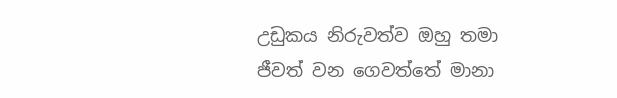උඩුකය නිරුවත්ව ඔහු තමා ජීවත් වන ගෙවත්තේ මානා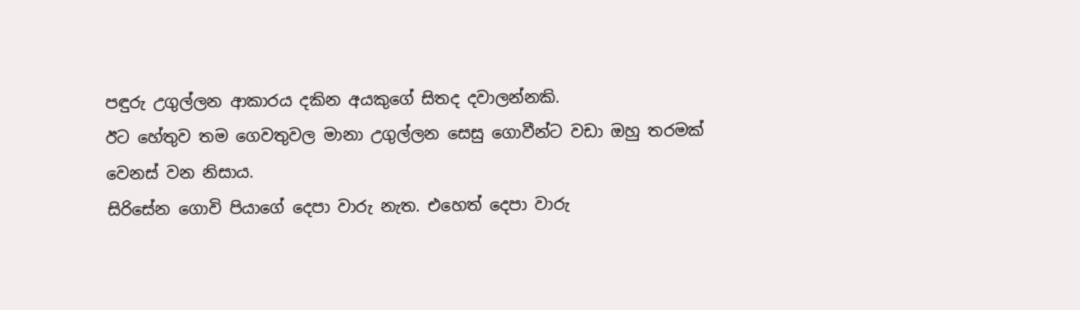පඳුරු උගුල්ලන ආකාරය දකින අයකුගේ සිතද දවාලන්නකි.
ඊට හේතුව තම ගෙවතුවල මානා උගුල්ලන සෙසු ගොවීන්ට වඩා ඔහු තරමක් වෙනස් වන නිසාය.
සිරිසේන ගොවි පියාගේ දෙපා වාරු නැත. එහෙත් දෙපා වාරු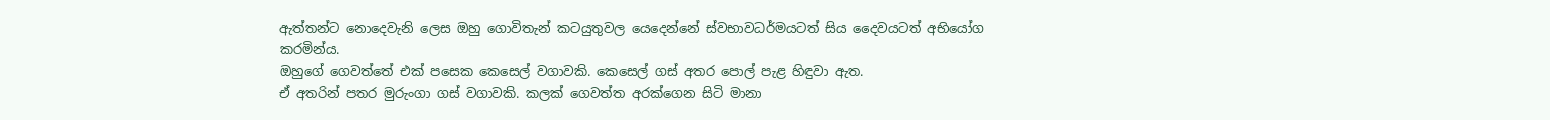ඇත්තන්ට නොදෙවැනි ලෙස ඔහු ගොවිතැන් කටයුතුවල යෙදෙන්නේ ස්වභාවධර්මයටත් සිය දෛවයටත් අභියෝග කරමින්ය.
ඔහුගේ ගෙවත්තේ එක් පසෙක කෙසෙල් වගාවකි. කෙසෙල් ගස් අතර පොල් පැළ හිඳුවා ඇත.
ඒ අතරින් පතර මුරුංගා ගස් වගාවකි. කලක් ගෙවත්ත අරක්ගෙන සිටි මානා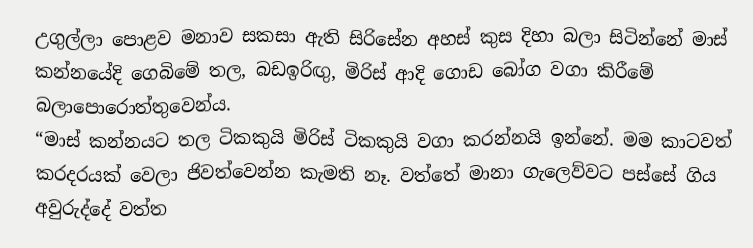උගුල්ලා පොළව මනාව සකසා ඇති සිරිසේන අහස් කුස දිහා බලා සිටින්නේ මාස් කන්නයේදි ගෙබිමේ තල, බඩඉරිඟු, මිරිස් ආදි ගොඩ බෝග වගා කිරීමේ බලාපොරොත්තුවෙන්ය.
“මාස් කන්නයට තල ටිකකුයි මිරිස් ටිකකුයි වගා කරන්නයි ඉන්නේ. මම කාටවත් කරදරයක් වෙලා ජිවත්වෙන්න කැමති නෑ. වත්තේ මානා ගැලෙව්වට පස්සේ ගිය අවුරුද්දේ වත්ත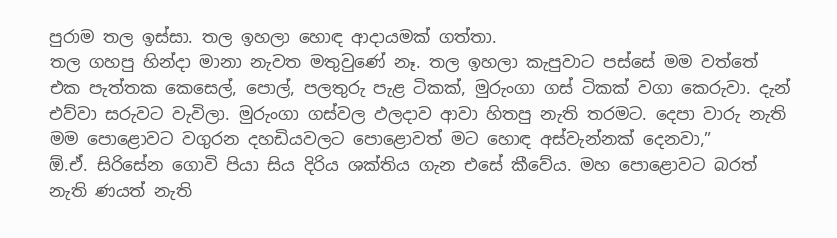පුරාම තල ඉස්සා. තල ඉහලා හොඳ ආදායමක් ගත්තා.
තල ගහපු හින්දා මානා නැවත මතුවුණේ නෑ. තල ඉහලා කැපුවාට පස්සේ මම වත්තේ එක පැත්තක කෙසෙල්, පොල්, පලතුරු පැළ ටිකක්, මුරුංගා ගස් ටිකක් වගා කෙරුවා. දැන් එව්වා සරුවට වැවිලා. මුරුංගා ගස්වල ඵලදාව ආවා හිතපු නැති තරමට. දෙපා වාරු නැති මම පොළොවට වගුරන දහඩියවලට පොළොවත් මට හොඳ අස්වැන්නක් දෙනවා,”
ඕ.ඒ. සිරි‍සේන ගොවි පියා සිය දිරිය ශක්තිය ගැන එසේ කීවේය. මහ පොළොවට බරත් නැති ණයත් නැති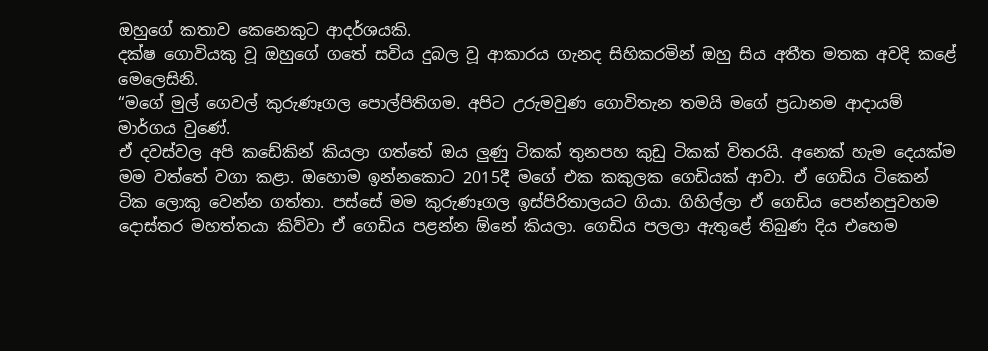ඔහුගේ කතාව කෙනෙකුට ආදර්ශයකි.
දක්ෂ ගොවියකු වූ ඔහුගේ ගතේ සවිය දුබල වූ ආකාරය ගැනද සිහිකරමින් ඔහු සිය අතීත මතක අවදි කළේ මෙලෙසිනි.
“මගේ මුල් ගෙවල් කුරුණෑගල පොල්පිතිගම. අපිට උරුමවුණ ගොවිතැන තමයි මගේ ප්‍රධානම ආදායම් මාර්ගය වුණේ.
ඒ දවස්වල අපි කඩේකින් කියලා ගත්තේ ඔය ලුණු ටිකක් තුනපහ කුඩු ටිකක් විතරයි. අනෙක් හැම දෙයක්ම මම වත්තේ වගා කළා. ඔහොම ඉන්නකොට 2015දී මගේ එක කකුලක ගෙඩියක් ආවා. ඒ ගෙඩිය ටිකෙන් ටික ලොකු වෙන්න ගත්තා. පස්සේ මම කුරුණෑගල ඉස්පිරිතාලයට ගියා. ගිහිල්ලා ඒ ගෙඩිය පෙන්නපුවහම දොස්තර මහත්තයා කිව්වා ඒ ගෙඩිය පළන්න ඕනේ කියලා. ගෙඩිය පලලා ඇතුළේ තිබුණ දිය එහෙම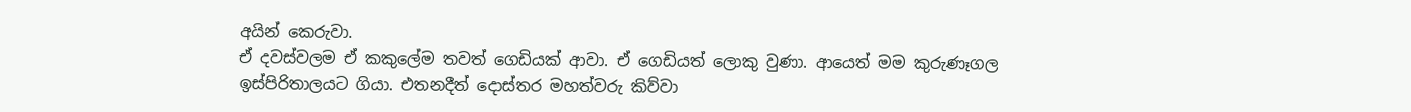අයින් කෙරුවා.
ඒ දවස්වලම ඒ කකුලේම තවත් ගෙඩියක් ආවා. ඒ ගෙඩියත් ලොකු වුණා. ආයෙත් මම කුරුණෑගල ඉස්පිරිතාලයට ගියා. එතනදීත් දොස්තර මහත්වරු කිව්වා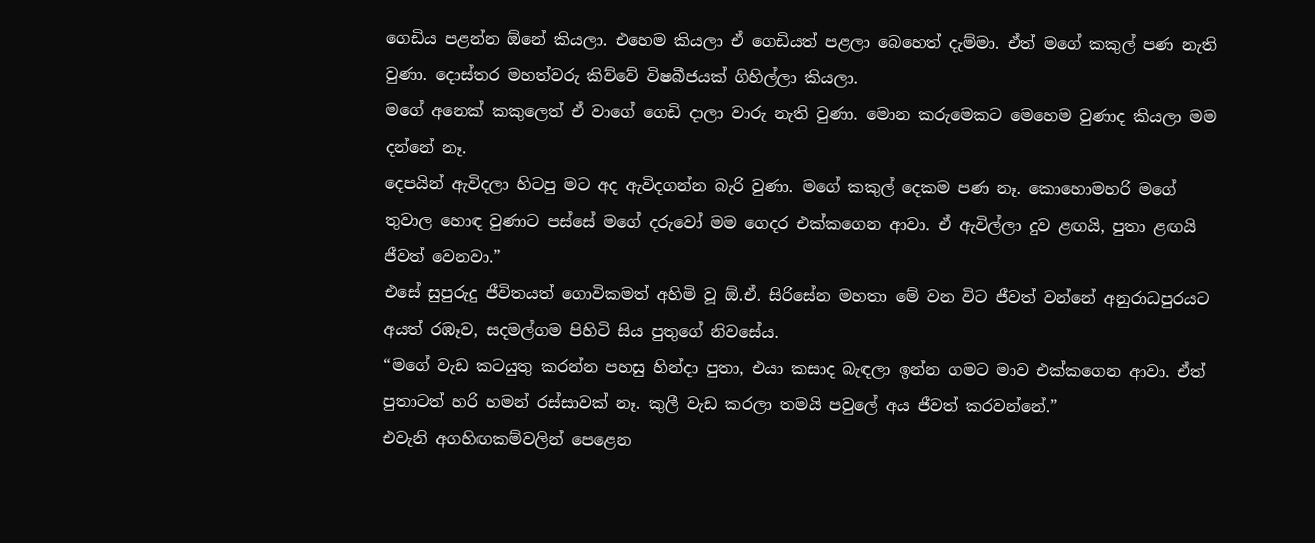ගෙඩිය පළන්න ඕනේ කියලා. එහෙම කියලා ඒ ගෙඩියත් පළලා බෙහෙත් දැම්මා. ඒත් මගේ කකුල් පණ නැති වුණා. දොස්තර මහත්වරු කිව්වේ විෂබීජයක් ගිහිල්ලා කියලා.
මගේ අනෙක් කකුලෙත් ඒ වාගේ ගෙඩි දාලා වාරු නැති වුණා. මොන කරුමෙකට මෙහෙම වුණාද කියලා මම දන්නේ නෑ.
දෙපයින් ඇවිදලා හිටපු මට අද ඇවිදගන්න බැරි වුණා. මගේ කකුල් දෙකම පණ නෑ. කොහොමහරි මගේ තුවාල හොඳ වුණාට පස්සේ මගේ දරුවෝ මම ගෙදර එක්කගෙන ආවා. ඒ ඇවිල්ලා දුව ළඟයි, පුතා ළඟයි ජීවත් වෙනවා.”
එසේ සුපුරුදු ජීවිතයත් ගොවිකමත් අහිමි වූ ඕ.ඒ. සිරි‍සේන මහතා මේ වන විට ජීවත් වන්නේ අනුරාධපුරයට අයත් රඹෑව, සදමල්ගම පිහිටි සිය පුතුගේ නිවසේය.
“මගේ වැඩ කටයුතු කරන්න පහසු හින්දා පුතා, එයා කසාද බැඳලා ඉන්න ගමට මාව එක්කගෙන ආවා. ඒත් පුතාටත් හරි හමන් රස්සාවක් නෑ. කුලී වැඩ කරලා තමයි පවුලේ අය ජීවත් කරවන්නේ.”
එවැනි අගහිඟකම්වලින් පෙළෙන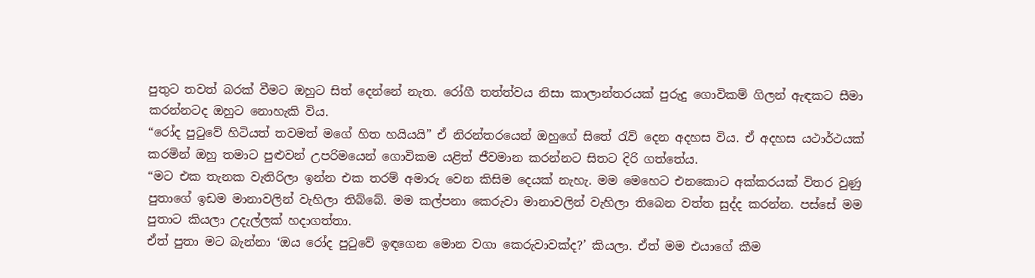පුතුට තවත් බරක් වීමට ඔහුට සිත් දෙන්නේ නැත. රෝගී තත්ත්වය නිසා කාලාන්තරයක් පුරුදු ගොවිකම් ගිලන් ඇඳකට සීමා කරන්නටද ඔහුට නොහැකි විය.
“රෝද පුටුවේ හිටියත් තවමත් මගේ හිත හයියයි” ඒ නිරන්තරයෙන් ඔහුගේ සිතේ රැව් දෙන අදහස විය. ඒ අදහස යථාර්ථයක් කරමින් ඔහු තමාට පුළුවන් උපරිමයෙන් ගොවිකම යළිත් ජීවමාන කරන්නට සිතට දිරි ගත්තේය.
“මට එක තැනක වැතිරිලා ඉන්න එක තරම් අමාරු වෙන කිසිම දෙයක් නැහැ. මම මෙහෙට එනකොට අක්කරයක් විතර වුණු පුතාගේ ඉඩම මානාවලින් වැහිලා තිබ්බේ. මම කල්පනා කෙරුවා මානාවලින් වැහිලා තිබෙන වත්ත සුද්ද කරන්න. පස්සේ මම පුතාට කියලා උදැල්ලක් හදාගත්තා.
ඒත් පුතා මට බැන්නා ‘ඔය රෝද පුටුවේ ඉඳගෙන මොන වගා කෙරුවාවක්ද?’ කියලා. ඒත් මම එයාගේ කීම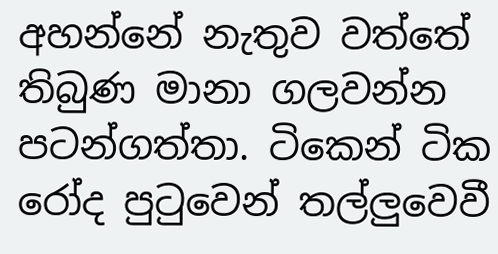අහන්නේ නැතුව වත්තේ තිබුණ මානා ගලවන්න පටන්ගත්තා. ටිකෙන් ටික රෝද පුටුවෙන් තල්ලුවෙවී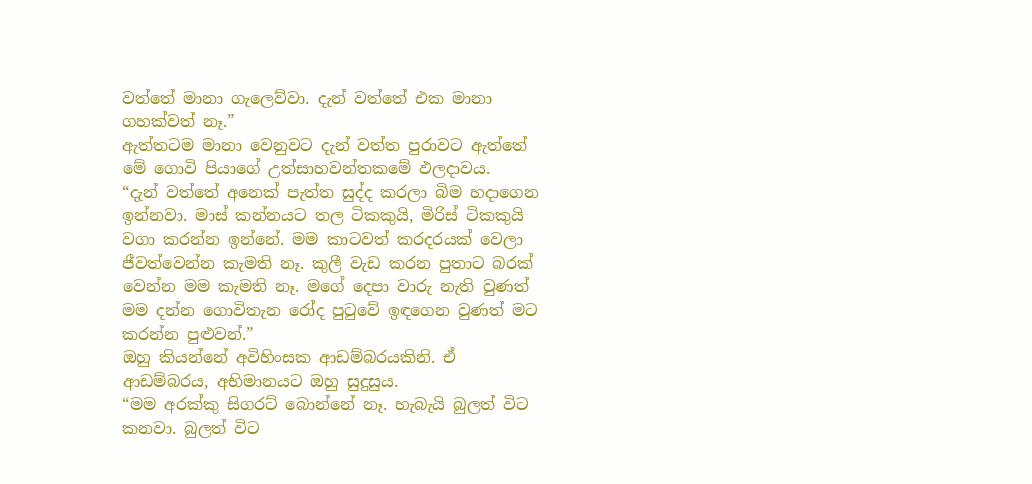වත්තේ මානා ගැලෙව්වා. දැන් වත්තේ එක මානා ගහක්වත් නෑ.”
ඇත්තටම මානා වෙනුවට දැන් වත්ත පුරාවට ඇත්තේ මේ ගොවි පියාගේ උත්සාහවන්තකමේ ඵලදාවය.
“දැන් වත්තේ අනෙක් පැත්ත සුද්ද කරලා බිම හදාගෙන ඉන්නවා. මාස් කන්නයට තල ටිකකුයි, මිරිස් ටිකකුයි වගා කරන්න ඉන්නේ. මම කාටවත් කරදරයක් වෙලා ජීවත්වෙන්න කැමති නෑ. කුලී වැඩ කරන පුතාට බරක් වෙන්න මම කැමති නෑ. මගේ දෙපා වාරු නැති වුණත් මම දන්න ගොවිතැන රෝද පුටුවේ ඉඳගෙන වුණත් මට කරන්න පුළුවන්.”
ඔහු කියන්නේ අවිහිංසක ආඩම්බරයකිනි. ඒ ආඩම්බරය, අභිමානයට ඔහු සුදුසුය.
“මම අරක්කු සිගරට් බොන්නේ නෑ. හැබැයි බුලත් විට කනවා. බුලත් විට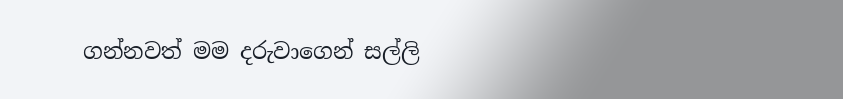ගන්නවත් මම දරුවාගෙන් සල්ලි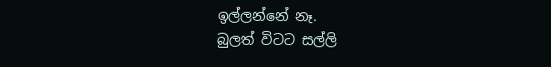ඉල්ලන්නේ නෑ.
බුලත් විටට සල්ලි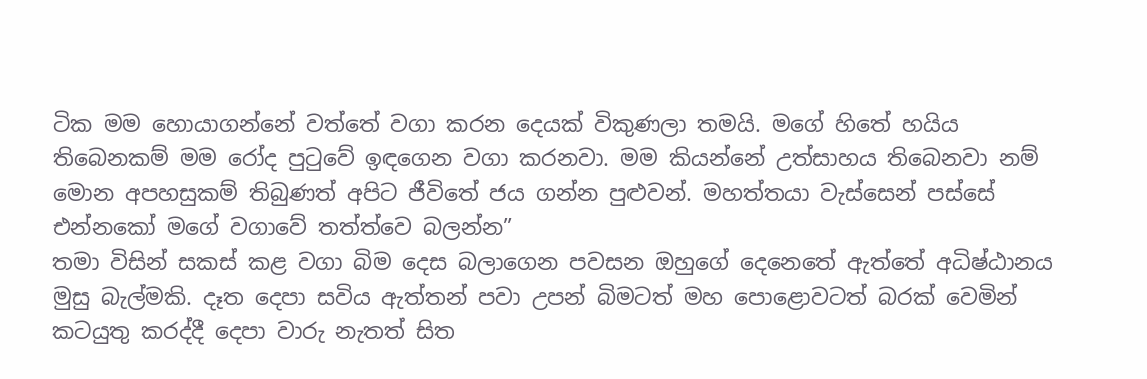ටික මම හොයාගන්නේ වත්තේ වගා කරන දෙයක් විකුණලා තමයි. මගේ හිතේ හයිය තිබෙනකම් මම රෝද පුටුවේ ඉඳගෙන වගා කරනවා. මම කියන්නේ උත්සාහය තිබෙනවා නම් මොන අපහසුකම් තිබුණත් අපිට ජීවිතේ ජය ගන්න පුළුවන්. මහත්තයා වැස්සෙන් පස්සේ එන්නකෝ මගේ වගාවේ තත්ත්වෙ බලන්න”
තමා විසින් සකස් කළ වගා බිම දෙස බලාගෙන පවසන ඔහුගේ දෙනෙතේ ඇත්තේ අධිෂ්ඨානය මුසු බැල්මකි. දෑත දෙපා සවිය ඇත්තන් පවා උපන් බිමටත් මහ පොළොවටත් බරක් වෙමින් කටයුතු කරද්දී දෙපා වාරු නැතත් සිත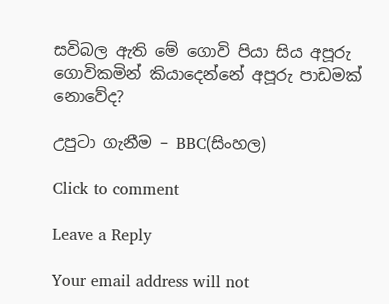සවිබල ඇති මේ ගොවි පියා සිය අපූරු ගොවිකමින් කියාදෙන්නේ අපූරු පාඩමක් නොවේද?

උපුටා ගැනීම – BBC(සිංහල)

Click to comment

Leave a Reply

Your email address will not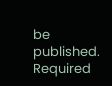be published. Required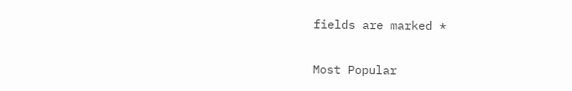fields are marked *

Most Popular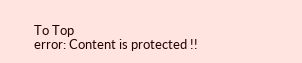To Top
error: Content is protected !!